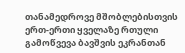თანამედროვე მშობლებისთვის ერთ-ერთი ყველაზე რთული გამოწვევა ბავშვის ეკრანთან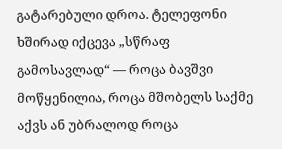გატარებული დროა. ტელეფონი ხშირად იქცევა „სწრაფ გამოსავლად“ — როცა ბავშვი მოწყენილია, როცა მშობელს საქმე აქვს ან უბრალოდ როცა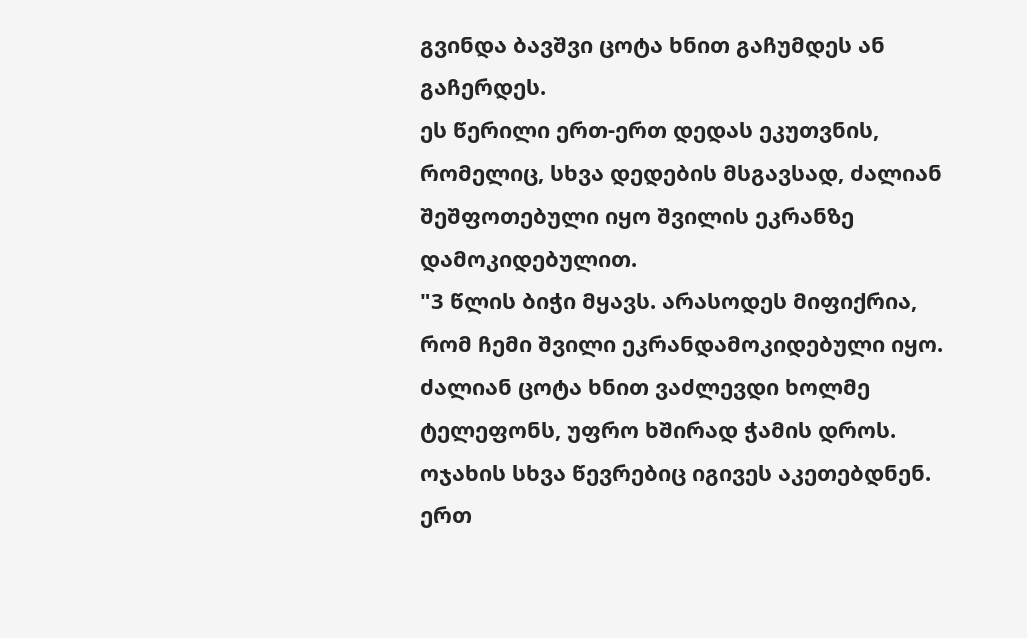გვინდა ბავშვი ცოტა ხნით გაჩუმდეს ან გაჩერდეს.
ეს წერილი ერთ-ერთ დედას ეკუთვნის, რომელიც, სხვა დედების მსგავსად, ძალიან შეშფოთებული იყო შვილის ეკრანზე დამოკიდებულით.
"3 წლის ბიჭი მყავს. არასოდეს მიფიქრია, რომ ჩემი შვილი ეკრანდამოკიდებული იყო. ძალიან ცოტა ხნით ვაძლევდი ხოლმე ტელეფონს, უფრო ხშირად ჭამის დროს. ოჯახის სხვა წევრებიც იგივეს აკეთებდნენ.
ერთ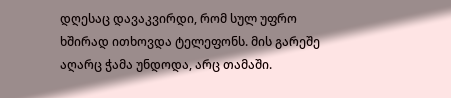დღესაც დავაკვირდი, რომ სულ უფრო ხშირად ითხოვდა ტელეფონს. მის გარეშე აღარც ჭამა უნდოდა, არც თამაში.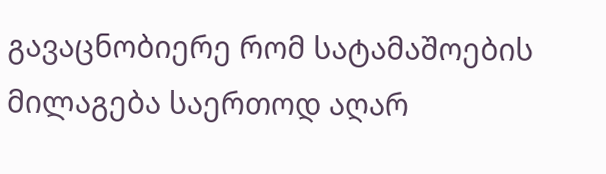გავაცნობიერე რომ სატამაშოების მილაგება საერთოდ აღარ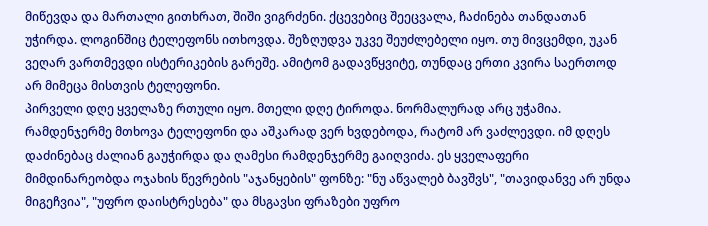მიწევდა და მართალი გითხრათ, შიში ვიგრძენი. ქცევებიც შეეცვალა, ჩაძინება თანდათან უჭირდა. ლოგინშიც ტელეფონს ითხოვდა. შეზღუდვა უკვე შეუძლებელი იყო. თუ მივცემდი, უკან ვეღარ ვართმევდი ისტერიკების გარეშე. ამიტომ გადავწყვიტე, თუნდაც ერთი კვირა საერთოდ არ მიმეცა მისთვის ტელეფონი.
პირველი დღე ყველაზე რთული იყო. მთელი დღე ტიროდა. ნორმალურად არც უჭამია. რამდენჯერმე მთხოვა ტელეფონი და აშკარად ვერ ხვდებოდა, რატომ არ ვაძლევდი. იმ დღეს დაძინებაც ძალიან გაუჭირდა და ღამესი რამდენჯერმე გაიღვიძა. ეს ყველაფერი მიმდინარეობდა ოჯახის წევრების "აჯანყების" ფონზე: "ნუ აწვალებ ბავშვს", "თავიდანვე არ უნდა მიგეჩვია", "უფრო დაისტრესება" და მსგავსი ფრაზები უფრო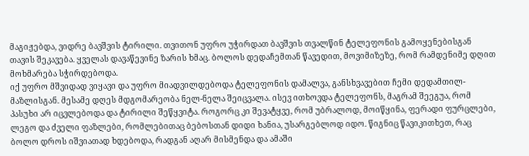მაგიჟებდა, ვიდრე ბავშვის ტირილი. თვითონ უფრო უჭირდათ ბავშვის თვალწინ ტელეფონის გამოყენებისგან თავის შეკავება. ყველას დავაწევინე ზარის ხმაც. ბოლოს დედაჩემთან წავედით, მოვიმიზეზე, რომ რამდენიმე დღით მოხმარება სჭირდებოდა.
იქ უფრო მშვიდად ვიყავი და უფრო მიადვილდებოდა ტელეფონის დამალვა, განსხვავებით ჩემი დედამთილ-მაზლისგან. მესამე დღეს მდგომარეობა ნელ-ნელა შეიცვალა. ისევ ითხოვდა ტელეფონს, მაგრამ შეეგუა, რომ პასუხი არ იცვლებოდა და ტირილი შეწყვიტა. როგორც კი შევატყვე, რომ უბრალოდ, მოიწყინა, ფერადი ფურცლები, ლეგო და ძველი ფაზლები, რომლებითაც ბებოსთან დიდი ხანია, უსარგებლოდ იდო. წიგნიც წავიკითხეთ, რაც ბოლო დროს იშვიათად ხდებოდა, რადგან აღარ მისმენდა და ამაში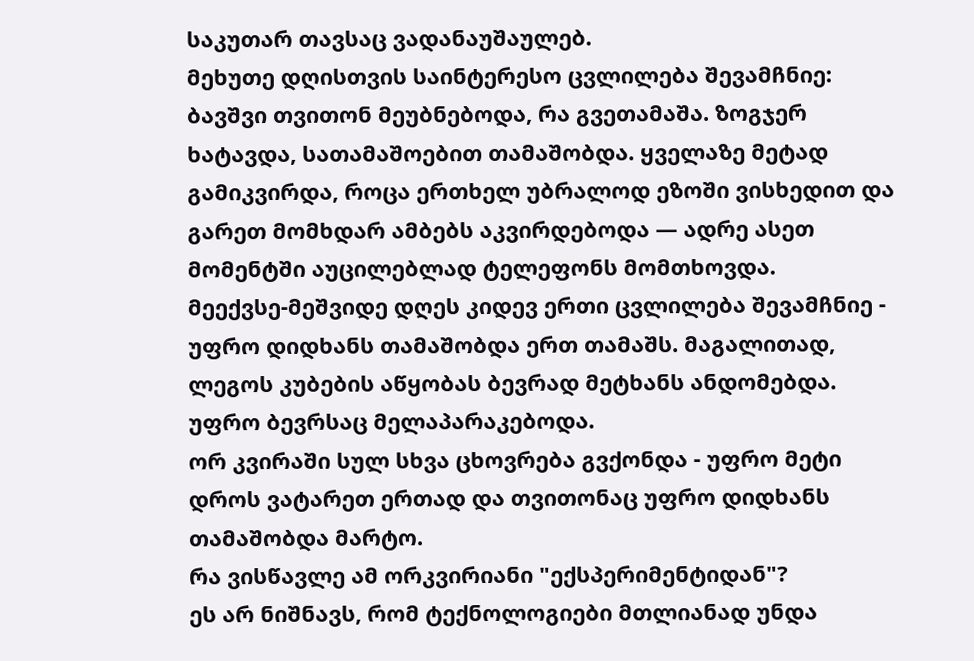საკუთარ თავსაც ვადანაუშაულებ.
მეხუთე დღისთვის საინტერესო ცვლილება შევამჩნიე: ბავშვი თვითონ მეუბნებოდა, რა გვეთამაშა. ზოგჯერ ხატავდა, სათამაშოებით თამაშობდა. ყველაზე მეტად გამიკვირდა, როცა ერთხელ უბრალოდ ეზოში ვისხედით და გარეთ მომხდარ ამბებს აკვირდებოდა — ადრე ასეთ მომენტში აუცილებლად ტელეფონს მომთხოვდა.
მეექვსე-მეშვიდე დღეს კიდევ ერთი ცვლილება შევამჩნიე - უფრო დიდხანს თამაშობდა ერთ თამაშს. მაგალითად, ლეგოს კუბების აწყობას ბევრად მეტხანს ანდომებდა. უფრო ბევრსაც მელაპარაკებოდა.
ორ კვირაში სულ სხვა ცხოვრება გვქონდა - უფრო მეტი დროს ვატარეთ ერთად და თვითონაც უფრო დიდხანს თამაშობდა მარტო.
რა ვისწავლე ამ ორკვირიანი "ექსპერიმენტიდან"?
ეს არ ნიშნავს, რომ ტექნოლოგიები მთლიანად უნდა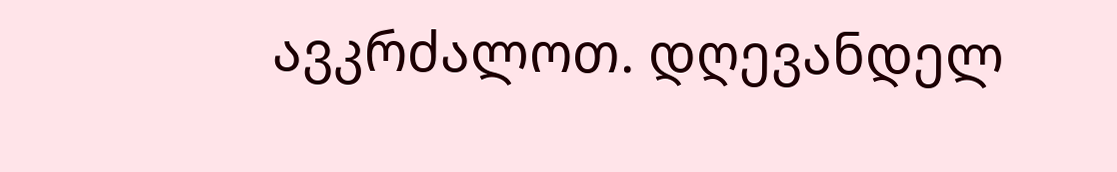ავკრძალოთ. დღევანდელ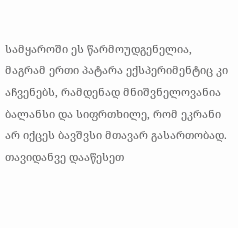სამყაროში ეს წარმოუდგენელია, მაგრამ ერთი პატარა ექსპერიმენტიც კი აჩვენებს, რამდენად მნიშვნელოვანია ბალანსი და სიფრთხილე, რომ ეკრანი არ იქცეს ბავშვსი მთავარ გასართობად.
თავიდანვე დააწესეთ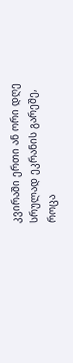კვირაში ერთი ან ორი დღე სრულად ეკრანის გარეშე, როცა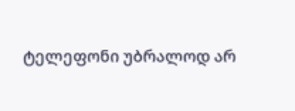ტელეფონი უბრალოდ არ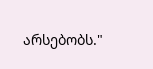არსებობს."